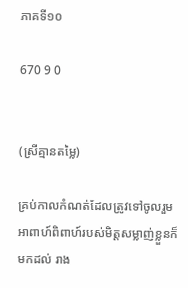ភាគទី១០

670 9 0


(ស្រីគ្មានតម្លៃ)

គ្រប់កាលកំណត់ដែលត្រូវទៅចូលរួមអាពាហ៍ពិពាហ៍របស់មិត្តសម្លាញ់ខ្លួនក៏មកដល់ រាង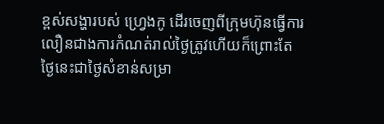ខ្ពស់សង្ហារបស់ ហ្វ្រេងកូ ដើរចេញពីក្រុមហ៊ុនធ្វើការលឿនជាងការកំណត់រាល់ថ្ងៃត្រូវហើយក៏ព្រោះតែថ្ងៃនេះជាថ្ងៃសំខាន់សម្រា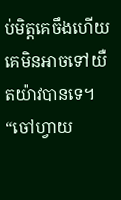ប់មិត្តគេចឹងហើយគេមិនអាចទៅយឺតយ៉ាវបានទេ។
“ចៅហ្វាយ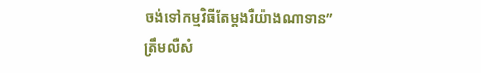ចង់ទៅកម្មវិធីតែម្ដងរឺយ៉ាងណាទាន”
ត្រឹមលឺសំ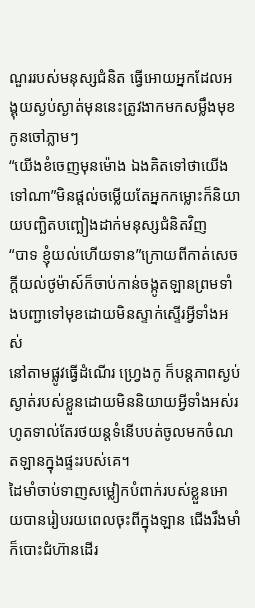ណួររបស់មនុស្សជំនិត ធ្វើអោយអ្នកដែលអង្គុយស្ងប់ស្ងាត់មុននេះត្រូវងាកមកសម្លឹងមុខកូនចៅភ្លាមៗ
“យើងខំចេញមុនម៉ោង ឯងគិតទៅថាយើងទៅណា”មិនផ្ដល់ចម្លើយតែអ្នកកម្លោះក៏និយាយបញ្ឆិតបញ្ឆៀងដាក់មនុស្សជំនិតវិញ
“បាទ ខ្ញុំយល់ហើយទាន”ក្រោយពីកាត់សេចក្ដីយល់ថូម៉ាស៍ក៏ចាប់កាន់ចង្កូតឡានព្រមទាំងបញ្ជាទៅមុខដោយមិនស្ទាក់ស្ទើរអ្វីទាំងអស់
នៅតាមផ្លូវធ្វើដំណើរ ហ្វ្រេងកូ ក៏បន្តភាពស្ងប់ស្ងាត់របស់ខ្លួនដោយមិននិយាយអ្វីទាំងអស់រហូតទាល់តែរថយន្ដទំនើបបត់ចូលមកចំណតឡានក្នុងផ្ទះរបស់គេ។
ដៃមាំចាប់ទាញសម្លៀកបំពាក់របស់ខ្លួនអោយបានរៀបរយពេលចុះពីក្នុងឡាន ជើងរឹងមាំក៏បោះជំហ៊ានដើរ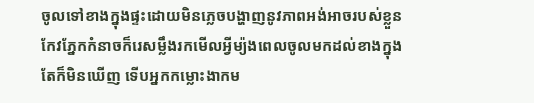ចូលទៅខាងក្នុងផ្ទះដោយមិនភ្លេចបង្ហាញនូវភាពអង់អាចរបស់ខ្លួន កែវភ្នែកកំនាចក៏រេសម្លឹងរកមើលអ្វីម្យ៉ងពេលចូលមកដល់ខាងក្នុងតែក៏មិនឃើញ ទើបអ្នកកម្លោះងាកម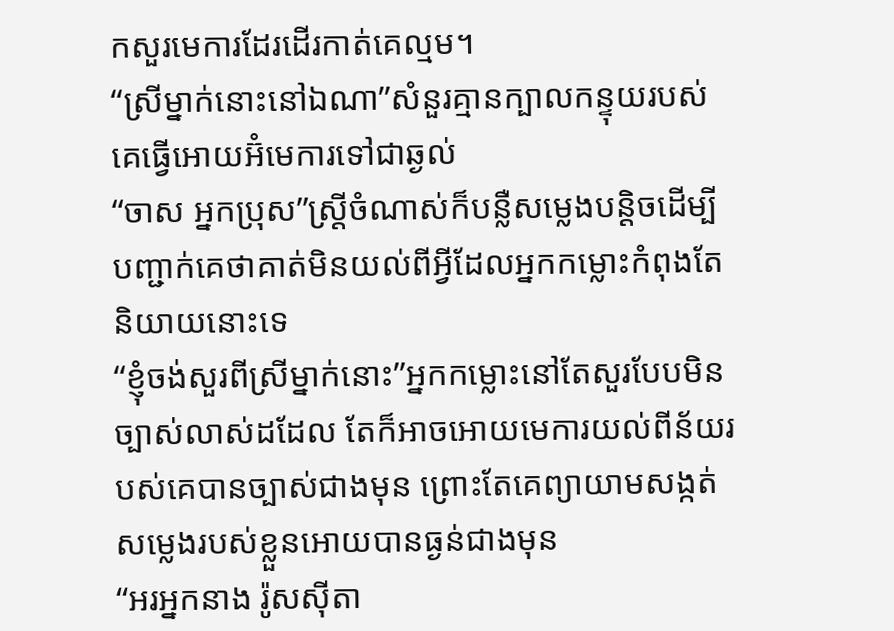កសួរមេការដែរដើរកាត់គេល្មម។
“ស្រីម្នាក់នោះនៅឯណា”សំនួរគ្មានក្បាលកន្ទុយរបស់គេធ្វើអោយអ៊ំមេការទៅជាឆ្ងល់
“ចាស អ្នកប្រុស”ស្រ្ដីចំណាស់ក៏បន្លឺសម្លេងបន្តិចដើម្បីបញ្ជាក់គេថាគាត់មិនយល់ពីអ្វីដែលអ្នកកម្លោះកំពុងតែនិយាយនោះទេ
“ខ្ញុំចង់សួរពីស្រីម្នាក់នោះ”អ្នកកម្លោះនៅតែសួរបែបមិនច្បាស់លាស់ដដែល តែក៏អាចអោយមេការយល់ពីន័យរបស់គេបានច្បាស់ជាងមុន ព្រោះតែគេព្យាយាមសង្កត់សម្លេងរបស់ខ្លួនអោយបានធ្ងន់ជាងមុន
“អរអ្នកនាង រ៉ូសស៊ីតា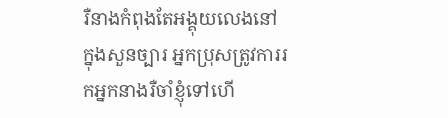រឺនាងកំពុងតែអង្គុយលេងនៅក្នុងសួនច្បារ អ្នកប្រុសត្រូវការរកអ្នកនាងរឺចាំខ្ញុំទៅហើ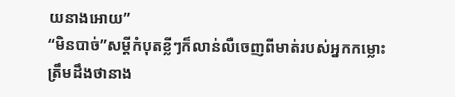យនាងអោយ”
“មិនបាច់”សម្ដីកំបុតខ្លីៗក៏លាន់លឺចេញពីមាត់របស់អ្នកកម្លោះ
ត្រឹមដឹងថានាង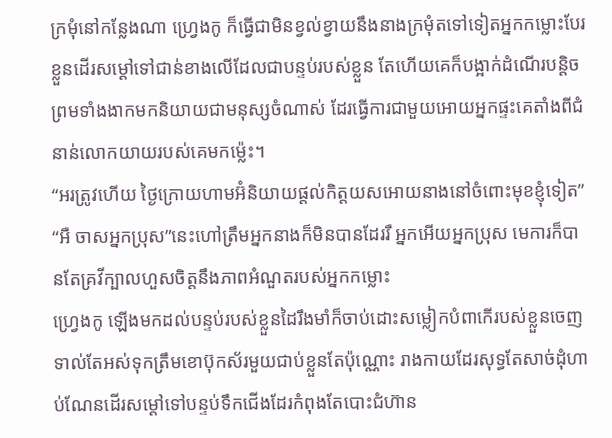ក្រមុំនៅកន្លែងណា ហ្វ្រេងកូ ក៏ធ្វើជាមិនខ្វល់ខ្វាយនឹងនាងក្រមុំតទៅទៀតអ្នកកម្លោះបែរខ្លួនដើរសម្ដៅទៅជាន់ខាងលើដែលជាបន្ទប់របស់ខ្លួន តែហើយគេក៏បង្អាក់ដំណើរបន្តិចព្រមទាំងងាកមកនិយាយជាមនុស្សចំណាស់ ដែរធ្វើការជាមួយអោយអ្នកផ្ទះគេតាំងពីជំនាន់លោកយាយរបស់គេមកម្ល៉េះ។
“អរត្រូវហើយ ថ្ងៃក្រោយហាមអ៊ំនិយាយផ្ដល់កិត្តយសអោយនាងនៅចំពោះមុខខ្ញុំទៀត”
“អឺ ចាសអ្នកប្រុស”នេះហៅត្រឹមអ្នកនាងក៏មិនបានដែររឺ អ្នកអើយអ្នកប្រុស មេការក៏បានតែគ្រវីក្បាលហួសចិត្តនឹងភាពអំណួតរបស់អ្នកកម្លោះ
ហ្វ្រេងកូ ឡើងមកដល់បន្ទប់របស់ខ្លួនដៃរឹងមាំក៏ចាប់ដោះសម្លៀកបំពាកើរបស់ខ្លួនចេញទាល់តែអស់ទុកត្រឹមខោប៊ុកស័រមួយជាប់ខ្លួនតែប៉ុណ្ណោះ រាងកាយដែរសុទ្ធតែសាច់ដុំហាប់ណែនដើរសម្ដៅទៅបន្ទប់ទឹកជើងដែរកំពុងតែបោះជំហ៊ាន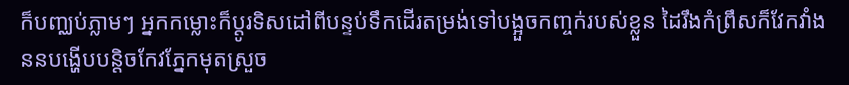ក៏បញ្ឈប់ភ្លាមៗ អ្នកកម្លោះក៏ប្ដូរទិសដៅពីបន្ទប់ទឹកដើរតម្រង់ទៅបង្អួចកញ្ចក់របស់ខ្លួន ដៃរឹងកំព្រឹសក៏វែកវាំងននបង្ហើបបន្តិចកែវភ្នែកមុតស្រួច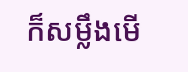ក៏សម្លឹងមើ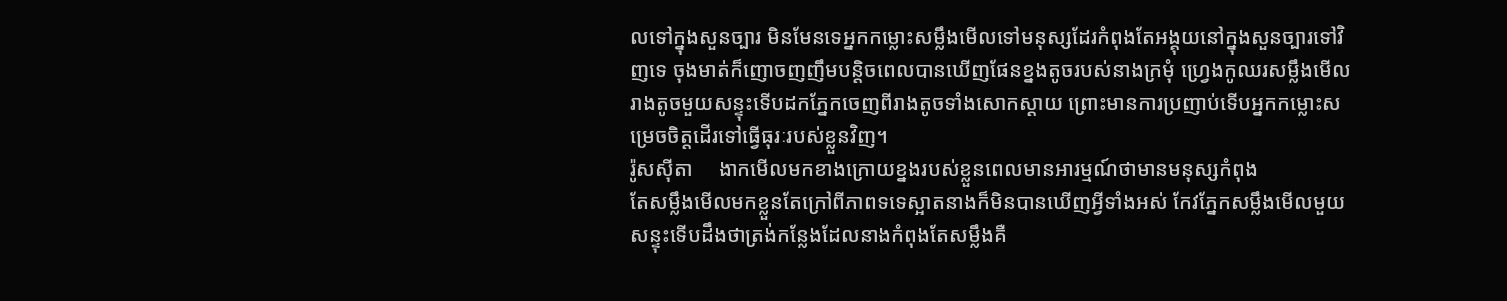លទៅក្នុងសួនច្បារ មិនមែនទេអ្នកកម្លោះសម្លឹងមើលទៅមនុស្សដែរកំពុងតែអង្គុយនៅក្នុងសួនច្បារទៅវិញទេ ចុងមាត់ក៏ញោចញញឹមបន្តិចពេលបានឃើញផែនខ្នងតូចរបស់នាងក្រមុំ ហ្វ្រេងកូឈរសម្លឹងមើលរាងតូចមួយសន្ទុះទើបដកភ្នែកចេញពីរាងតូចទាំងសោកស្ដាយ ព្រោះមានការប្រញាប់ទើបអ្នកកម្លោះសម្រេចចិត្តដើរទៅធ្វើធុរៈរបស់ខ្លួនវិញ។
រ៉ូសស៊ីតា     ងាកមើលមកខាងក្រោយខ្នងរបស់ខ្លួនពេលមានអារម្មណ៍ថាមានមនុស្សកំពុង
តែសម្លឹងមើលមកខ្លួនតែក្រៅពីភាពទទេស្អាតនាងក៏មិនបានឃើញអ្វីទាំងអស់ កែវភ្នែកសម្លឹងមើលមួយសន្ទុះទើបដឹងថាត្រង់កន្លែងដែលនាងកំពុងតែសម្លឹងគឺ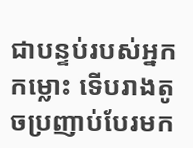ជាបន្ទប់របស់អ្នកកម្លោះ ទើបរាងតូចប្រញាប់បែរមក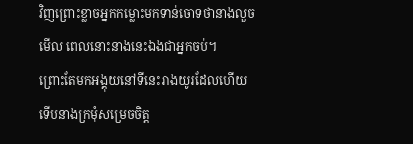វិញព្រោះខ្លាចអ្នកកម្លោះមកទាន់ចោទថានាងលួចមើល ពេលនោះនាងនេះឯងជាអ្នកចប់។
ព្រោះតែមកអង្គុយនៅទីនេះរាងយូរដែលហើយ ទើបនាងក្រមុំសម្រេចចិត្ត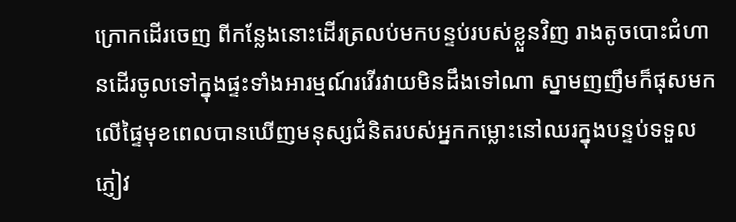ក្រោកដើរចេញ ពីកន្លែងនោះដើរត្រលប់មកបន្ទប់របស់ខ្លួនវិញ រាងតូចបោះជំហានដើរចូលទៅក្នុងផ្ទះទាំងអារម្មណ៍រវើរវាយមិនដឹងទៅណា ស្នាមញញឹមក៏ផុសមកលើផ្ទៃមុខពេលបានឃើញមនុស្សជំនិតរបស់អ្នកកម្លោះនៅឈរក្នុងបន្ទប់ទទួលភ្ញៀវ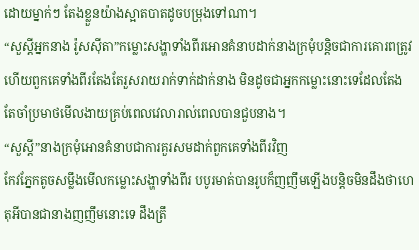ដោយម្នាក់ៗ តែងខ្លួនយ៉ាងស្អាតបាតដូចបម្រុងទៅណា។
“សួស្ដីអ្នកនាង រ៉ូសស៊ីតា”កម្លោះសង្ហាទាំងពីរអោនគំនាបដាក់នាងក្រមុំបន្តិចជាការគោរពត្រូវហើយពួកគេទាំងពីរតែងតែរួសរាយរាក់ទាក់ដាក់នាង មិនដូចជាអ្នកកម្លោះនោះទេដែលតែងតែចាំប្រមាថមើលងាយគ្រប់ពេលវេលារាល់ពេលបានជួបនាង។
“សួស្ដី”នាងក្រមុំអោនគំនាបជាការគួរសមដាក់ពួកគេទាំងពីរវិញ
កែវភ្នែកតូចសម្លឹងមើលកម្លោះសង្ហាទាំងពីរ បបូរមាត់បានរូបក៏ញញឹមឡើងបន្តិចមិនដឹងថាហេតុអីបានជានាងញញឹមនោះទេ ដឹងត្រឹ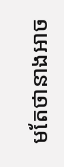មតែថានាងអាច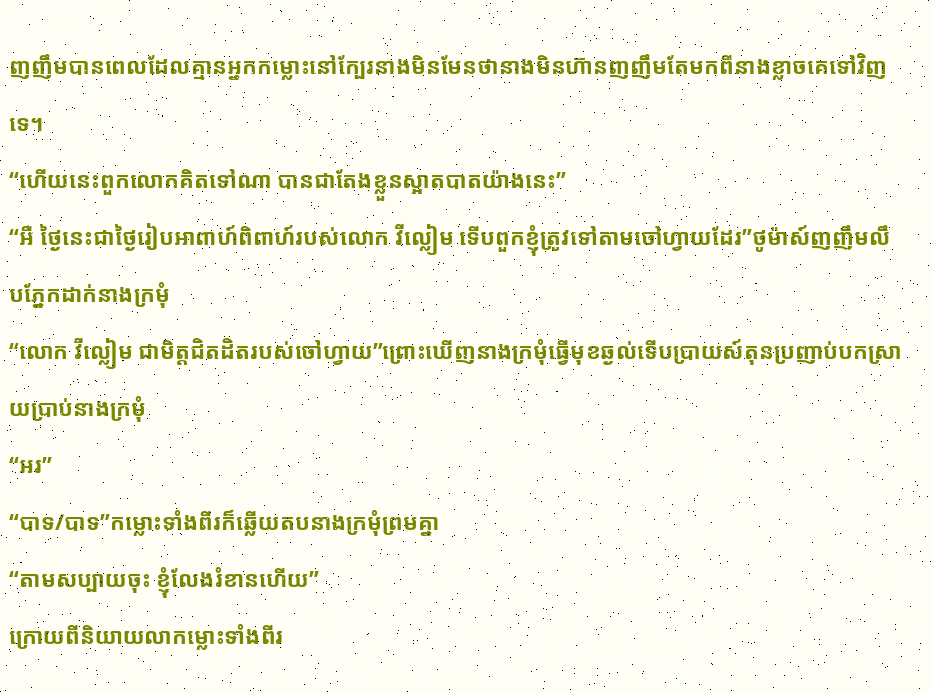ញញឹមបានពេលដែលគ្មានអ្នកកម្លោះនៅក្បែរនាងមិនមែនថានាងមិនហ៊ានញញឹមតែមកពីនាងខ្លាចគេទៅវិញទេ។
“ហើយនេះពួកលោកគិតទៅណា បានជាតែងខ្លួនស្អាតបាតយ៉ាងនេះ”
“អឺ ថ្ងៃនេះជាថ្ងៃរៀបអាពាហ៍ពិពាហ៍របស់លោក វីល្លៀម ទើបពួកខ្ញុំត្រូវទៅតាមចៅហ្វាយដែរ”ថូម៉ាស៍ញញឹមលឹបភ្នែកដាក់នាងក្រមុំ
“លោក វីល្លៀម ជាមិត្តជិតដិតរបស់ចៅហ្វាយ”ព្រោះឃើញនាងក្រមុំធ្វើមុខឆ្ងល់ទើបប្រាយស៍តុនប្រញាប់បកស្រាយប្រាប់នាងក្រមុំ
“អរ”
“បាទ/បាទ”កម្លោះទាំងពីរក៏ឆ្លើយតបនាងក្រមុំព្រមគ្នា
“តាមសប្បាយចុះ ខ្ញុំលែងរំខានហើយ”
ក្រោយពីនិយាយលាកម្លោះទាំងពីរ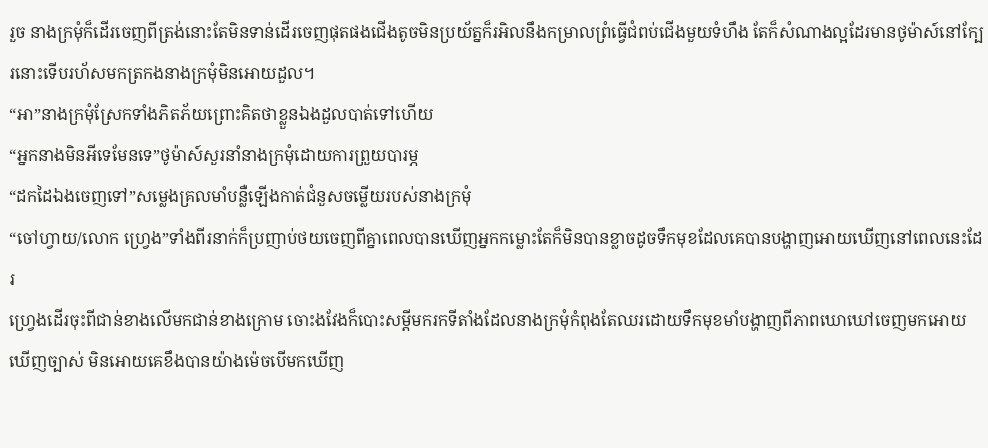រួច នាងក្រមុំក៏ដើរចេញពីត្រង់នោះតែមិនទាន់ដើរចេញផុតផងជើងតូចមិនប្រយ័ត្នក៏រអិលនឹងកម្រាលព្រំធ្វើជំពប់ជើងមួយទំហឹង តែក៏សំណាងល្អដែរមានថូម៉ាស៍នៅក្បែរនោះទើបរហ័សមកត្រកងនាងក្រមុំមិនអោយដួល។
“អា”នាងក្រមុំស្រែកទាំងភិតភ័យព្រោះគិតថាខ្លួនឯងដួលបាត់ទៅហើយ
“អ្នកនាងមិនអីទេមែនទេ”ថូម៉ាស៍សួរនាំនាងក្រមុំដោយការព្រួយបារម្ភ
“ដកដៃឯងចេញទៅ”សម្លេងគ្រលមាំបន្លឺឡើងកាត់ជំនួសចម្លើយរបស់នាងក្រមុំ
“ចៅហ្វាយ/លោក ហ្វ្រេង”ទាំងពីរនាក់ក៏ប្រញាប់ថយចេញពីគ្នាពេលបានឃើញអ្នកកម្លោះតែក៏មិនបានខ្លាចដូចទឹកមុខដែលគេបានបង្ហាញអោយឃើញនៅពេលនេះដែរ
ហ្រ្វេងដើរចុះពីជាន់ខាងលើមកជាន់ខាងក្រោម ចោះងវែងក៏បោះសម្ដីមករកទីតាំងដែលនាងក្រមុំកំពុងតែឈរដោយទឹកមុខមាំបង្ហាញពីភាពឃោឃៅចេញមកអោយឃើញច្បាស់ មិនអោយគេខឹងបានយ៉ាងម៉េចបើមកឃើញ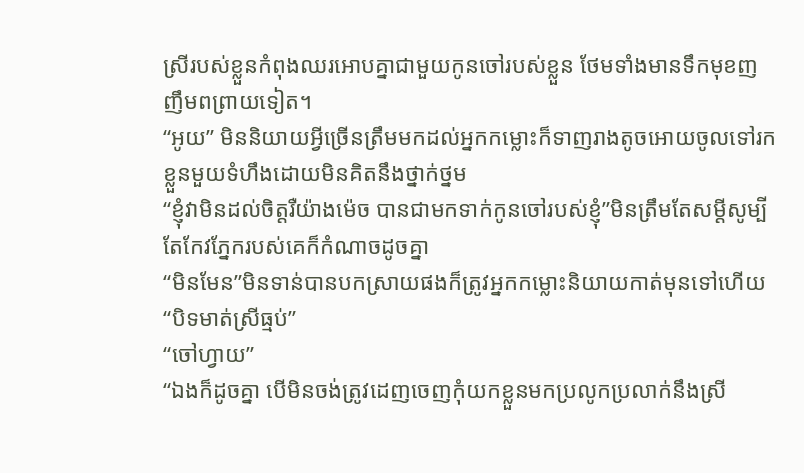ស្រីរបស់ខ្លួនកំពុងឈរអោបគ្នាជាមួយកូនចៅរបស់ខ្លួន ថែមទាំងមានទឹកមុខញញឹមពព្រាយទៀត។
“អូយ” មិននិយាយអ្វីច្រើនត្រឹមមកដល់អ្នកកម្លោះក៏ទាញរាងតូចអោយចូលទៅរកខ្លួនមួយទំហឹងដោយមិនគិតនឹងថ្នាក់ថ្នម
“ខ្ញុំវាមិនដល់ចិត្តរឺយ៉ាងម៉េច បានជាមកទាក់កូនចៅរបស់ខ្ញុំ”មិនត្រឹមតែសម្ដីសូម្បីតែកែវភ្នែករបស់គេក៏កំណាចដូចគ្នា
“មិនមែន”មិនទាន់បានបកស្រាយផងក៏ត្រូវអ្នកកម្លោះនិយាយកាត់មុនទៅហើយ
“បិទមាត់ស្រីធ្មប់”
“ចៅហ្វាយ”
“ឯងក៏ដូចគ្នា បើមិនចង់ត្រូវដេញចេញកុំយកខ្លួនមកប្រលូកប្រលាក់នឹងស្រី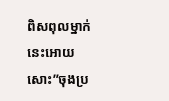ពិសពុលម្នាក់នេះអោយសោះ”ចុងប្រ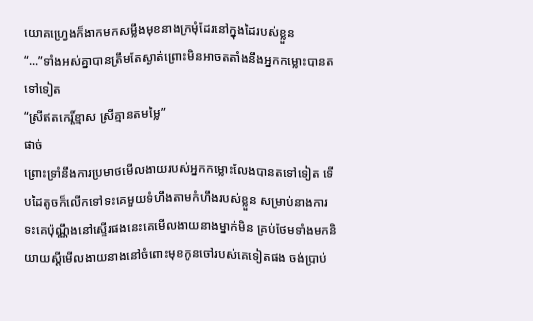យោគហ្វ្រេងក៏ងាកមកសម្លឹងមុខនាងក្រមុំដែរនៅក្នុងដៃរបស់ខ្លួន
“...”ទាំងអស់គ្នាបានត្រឹមតែស្ងាត់ព្រោះមិនអាចតតាំងនឹងអ្នកកម្លោះបានតទៅទៀត
“ស្រីឥតកេរ្ដិ៍ខ្មាស ស្រីគ្មានតមម្លៃ”
ផាច់
ព្រោះទ្រាំនឹងការប្រមាថមើលងាយរបស់អ្នកកម្លោះលែងបានតទៅទៀត ទើបដៃតូចក៏លើកទៅទះគេមួយទំហឹងតាមកំហឹងរបស់ខ្លួន សម្រាប់នាងការទះគេប៉ុណ្ណឹងនៅស្ទើរផងនេះគេមើលងាយនាងម្នាក់មិន គ្រប់ថែមទាំងមកនិយាយស្ដីមើលងាយនាងនៅចំពោះមុខកូនចៅរបស់គេទៀតផង ចង់ប្រាប់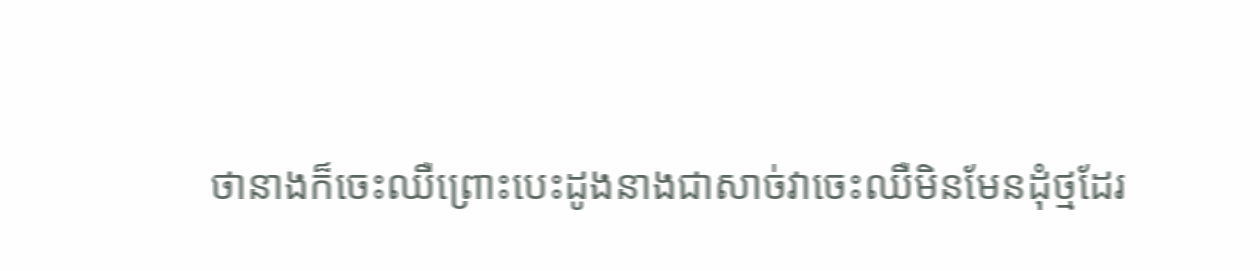ថានាងក៏ចេះឈឺព្រោះបេះដូងនាងជាសាច់វាចេះឈឺមិនមែនដុំថ្មដែរ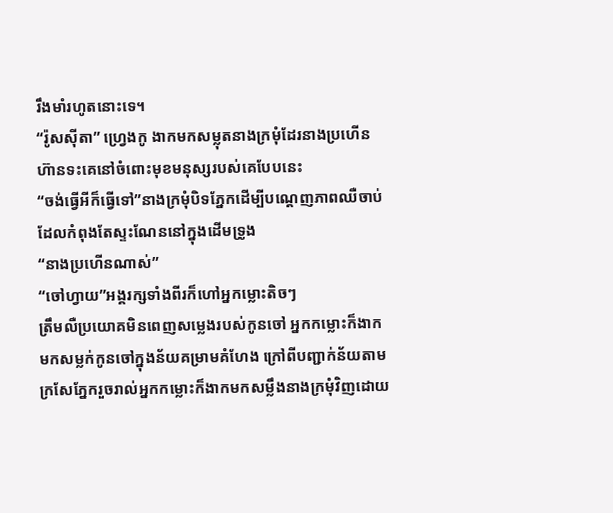រឹងមាំរហូតនោះទេ។
“រ៉ូសស៊ីតា” ហ្វ្រេងកូ ងាកមកសម្លុតនាងក្រមុំដែរនាងប្រហើនហ៊ានទះគេនៅចំពោះមុខមនុស្សរបស់គេបែបនេះ
“ចង់ធ្វើអីក៏ធ្វើទៅ”នាងក្រមុំបិទភ្នែកដើម្បីបណ្ដេញភាពឈឺចាប់ដែលកំពុងតែស្ទះណែននៅក្នុងដើមទ្រូង
“នាងប្រហើនណាស់”
“ចៅហ្វាយ”អង្គរក្សទាំងពីរក៏ហៅអ្នកម្លោះតិចៗ
ត្រឹមលឺប្រយោគមិនពេញសម្លេងរបស់កូនចៅ អ្នកកម្លោះក៏ងាកមកសម្លក់កូនចៅក្នុងន័យគម្រាមគំហែង ក្រៅពីបញ្ជាក់ន័យតាមក្រសែភ្នែករួចរាល់អ្នកកម្លោះក៏ងាកមកសម្លឹងនាងក្រមុំវិញដោយ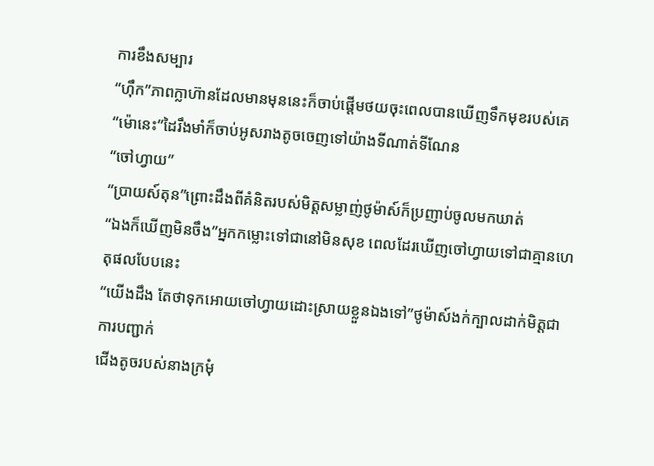ការខឹងសម្បារ
“ហ៊ឹក”ភាពក្លាហ៊ានដែលមានមុននេះក៏ចាប់ផ្ដើមថយចុះពេលបានឃើញទឹកមុខរបស់គេ
“ម៉ោនេះ”ដៃរឹងមាំក៏ចាប់អូសរាងតូចចេញទៅយ៉ាងទីណាត់ទីណែន
“ចៅហ្វាយ”
“ប្រាយស៍តុន”ព្រោះដឹងពីគំនិតរបស់មិត្តសម្លាញ់ថូម៉ាស៍ក៏ប្រញាប់ចូលមកឃាត់
“ឯងក៏ឃើញមិនចឹង”អ្នកកម្លោះទៅជានៅមិនសុខ ពេលដែរឃើញចៅហ្វាយទៅជាគ្មានហេតុផលបែបនេះ
“យើងដឹង តែថាទុកអោយចៅហ្វាយដោះស្រាយខ្លួនឯងទៅ”ថូម៉ាស៍ងក់ក្បាលដាក់មិត្តជាការបញ្ជាក់
ជើងតូចរបស់នាងក្រមុំ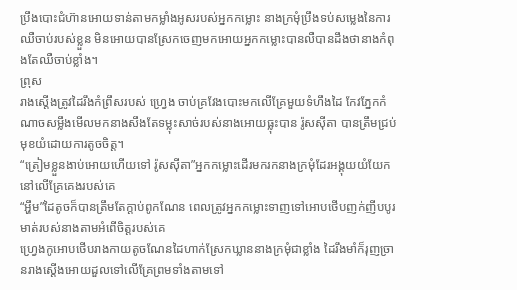ប្រឹងបោះជំហ៊ានអោយទាន់តាមកម្លាំងអូសរបស់អ្នកកម្លោះ នាងក្រមុំប្រឹងទប់សម្លេងនៃការឈឺចាប់របស់ខ្លួន មិនអោយបានស្រែកចេញមកអោយអ្នកកម្លោះបានលឺបានដឹងថានាងកំពុងតែឈឺចាប់ខ្លាំង។
ព្រុស
រាងស្ដើងត្រូវដៃរឹងកំព្រឹសរបស់ ហ្វ្រេង ចាប់គ្រវែងបោះមកលើគ្រែមួយទំហឹងដៃ កែវភ្នែកកំណាចសម្លឹងមើលមកនាងសឹងតែទម្លុះសាច់របស់នាងអោយធ្លុះបាន រ៉ូសស៊ីតា បានត្រឹមជ្រប់មុខយំដោយការតូចចិត្ត។
“ត្រៀមខ្លួនងាប់អោយហើយទៅ រ៉ូសស៊ីតា”អ្នកកម្លោះដើរមករកនាងក្រមុំដែរអង្គុយយំយែកនៅលើគ្រែគេងរបស់គេ
“អ្ហឹម”ដៃតូចក៏បានត្រឹមតែក្ដាប់ពូកណែន ពេលត្រូវអ្នកកម្លោះទាញទៅអោបថើបញក់ញីបបូរមាត់របស់នាងតាមអំពើចិត្តរបស់គេ
ហ្វ្រេងកូអោបថើបរាងកាយតូចណែនដៃហាក់ស្រែកឃ្លាននាងក្រមុំជាខ្លាំង ដៃរឹងមាំក៏រុញច្រានរាងស្ដើងអោយដួលទៅលើគ្រែព្រមទាំងតាមទៅ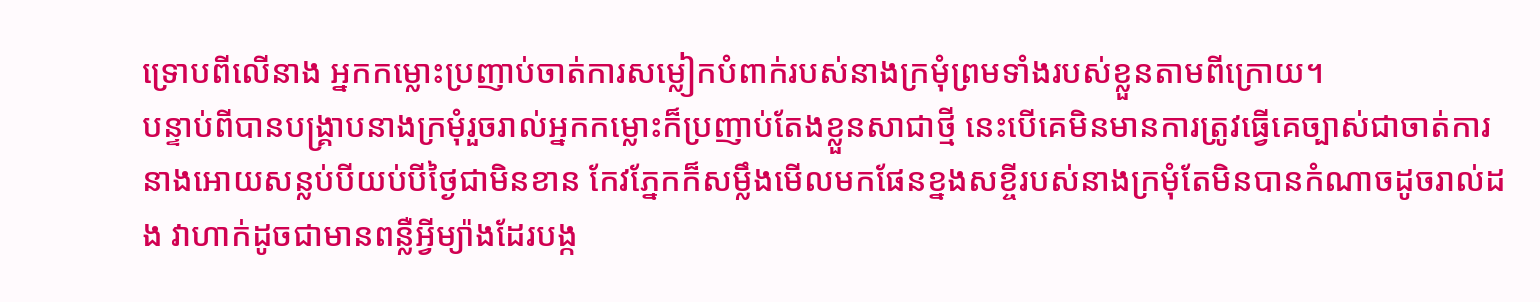ទ្រោបពីលើនាង អ្នកកម្លោះប្រញាប់ចាត់ការសម្លៀកបំពាក់របស់នាងក្រមុំព្រមទាំងរបស់ខ្លួនតាមពីក្រោយ។
បន្ទាប់ពីបានបង្រ្គាបនាងក្រមុំរួចរាល់អ្នកកម្លោះក៏ប្រញាប់តែងខ្លួនសាជាថ្មី នេះបើគេមិនមានការត្រូវធ្វើគេច្បាស់ជាចាត់ការនាងអោយសន្លប់បីយប់បីថ្ងៃជាមិនខាន កែវភ្នែកក៏សម្លឹងមើលមកផែនខ្នងសខ្ចីរបស់នាងក្រមុំតែមិនបានកំណាចដូចរាល់ដង វាហាក់ដូចជាមានពន្លឺអ្វីម្យ៉ាងដែរបង្ក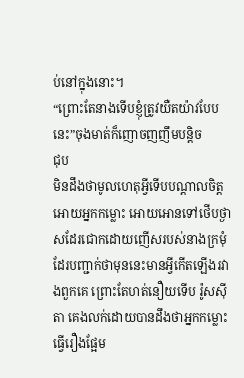ប់នៅក្នុងនោះ។
“ព្រោះតែនាងទើបខ្ញុំត្រូវយឺតយ៉ាវបែបនេះ”ចុងមាត់ក៏ញោចញញឹមបន្តិច
ជុប
មិនដឹងថាមូលហេតុអ្វីទើបបណ្ដាលចិត្តអោយអ្នកកម្លោះ អោយអោនទៅថើបថ្ងាសដែរជោកដោយញើសរបស់នាងក្រមុំដែរបញ្ជាក់ថាមុននេះមានអ្វីកើតឡើងរវាងពួកគេ ព្រោះតែហត់នឿយទើប រ៉ូសស៊ីតា គេងលក់ដោយបានដឹងថាអ្នកកម្លោះធ្វើរឿងផ្អែម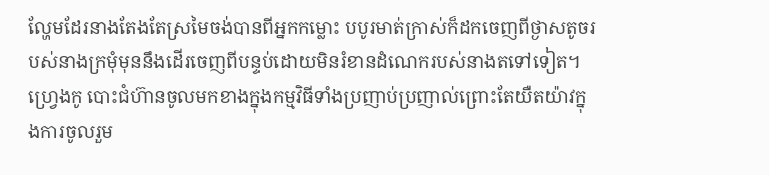ល្ហែមដែរនាងតែងតែស្រមៃចង់បានពីអ្នកកម្លោះ បបូរមាត់ក្រាស់ក៏ដកចេញពីថ្ងាសតូចរបស់នាងក្រមុំមុននឹងដើរចេញពីបន្ទប់ដោយមិនរំខានដំណេករបស់នាងតទៅទៀត។
ហ្វ្រេងកូ បោះជំហ៊ានចូលមកខាងក្នុងកម្មវិធីទាំងប្រញាប់ប្រញាល់ព្រោះតែយឺតយ៉ាវក្នុងការចូលរួម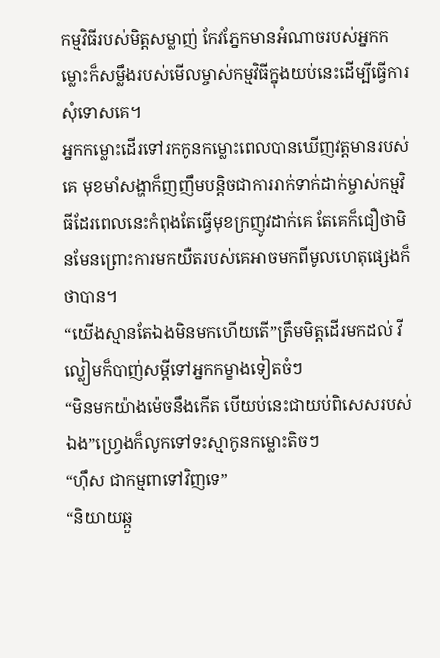កម្មវិធីរបស់មិត្តសម្លាញ់ កែវភ្នែកមានអំណាចរបស់អ្នកកម្លោះក៏សម្លឹងរបស់មើលម្ចាស់កម្មវិធីក្នុងយប់នេះដើម្បីធ្វើការសុំទោសគេ។
អ្នកកម្លោះដើរទៅរកកូនកម្លោះពេលបានឃើញវត្តមានរបស់គេ មុខមាំសង្ហាក៏ញញឹមបន្តិចជាការរាក់ទាក់ដាក់ម្ចាស់កម្មវិធីដែរពេលនេះកំពុងតែធ្វើមុខក្រញូវដាក់គេ តែគេក៏ជឿថាមិនមែនព្រោះការមកយឺតរបស់គេអាចមកពីមូលហេតុផ្សេងក៏ថាបាន។
“យើងស្មានតែឯងមិនមកហើយតើ”ត្រឹមមិត្តដើរមកដល់ វីល្លៀមក៏បាញ់សម្ដីទៅអ្នកកម្ខាងទៀតចំៗ
“មិនមកយ៉ាងម៉េចនឹងកើត បើយប់នេះជាយប់ពិសេសរបស់ឯង”ហ្វ្រេងក៏លូកទៅទះស្មាកូនកម្លោះតិចៗ
“ហ៊ឹស ជាកម្មពាទៅវិញទេ”
“និយាយឆ្កួ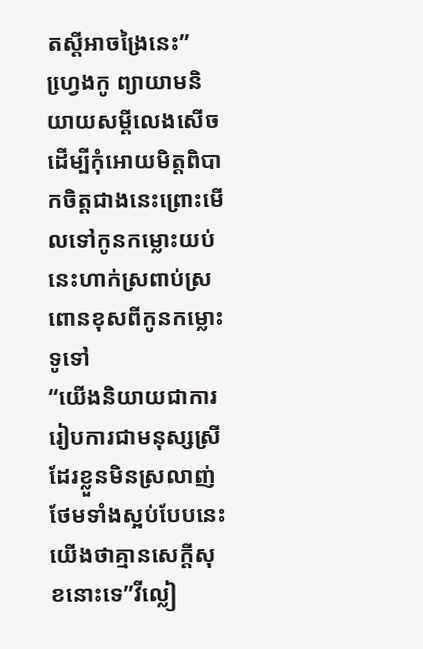តស្ដីអាចង្រៃនេះ”
ហ្វេ្រងកូ ព្យាយាមនិយាយសម្ដីលេងសើចដើម្បីកុំអោយមិត្តពិបាកចិត្តជាងនេះព្រោះមើលទៅកូនកម្លោះយប់នេះហាក់ស្រពាប់ស្រពោនខុសពីកូនកម្លោះទូទៅ
“យើងនិយាយជាការ រៀបការជាមនុស្សស្រីដែរខ្លួនមិនស្រលាញ់ថែមទាំងស្អប់បែបនេះយើងថាគ្មានសេក្ដីសុខនោះទេ”វីល្លៀ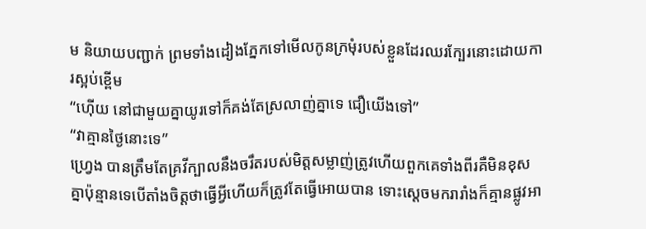ម និយាយបញ្ជាក់ ព្រមទាំងដៀងភ្នែកទៅមើលកូនក្រមុំរបស់ខ្លួនដែរឈរក្បែរនោះដោយការស្អប់ខ្ពើម
“ហ៊ើយ នៅជាមួយគ្នាយូរទៅក៏គង់តែស្រលាញ់គ្នាទេ ជឿយើងទៅ”
“វាគ្មានថ្ងៃនោះទេ”
ហ្វ្រេង បានត្រឹមតែគ្រវីក្បាលនឹងចរឹតរបស់មិត្តសម្លាញ់ត្រូវហើយពួកគេទាំងពីរគឺមិនខុសគ្នាប៉ុន្មានទេបើតាំងចិត្តថាធ្វើអ្វីហើយក៏ត្រូវតែធ្វើអោយបាន ទោះស្ដេចមករារាំងក៏គ្មានផ្លូវអា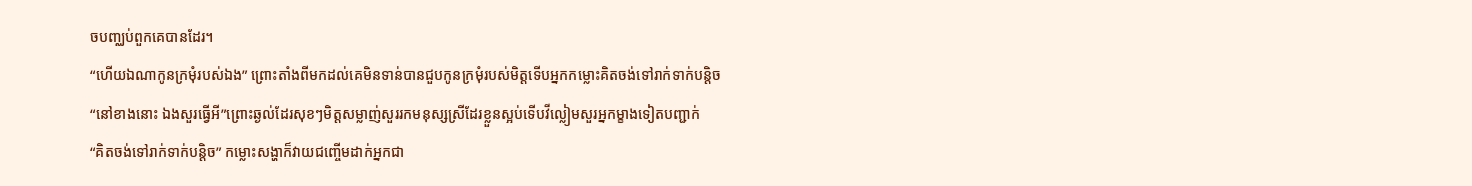ចបញ្ឈប់ពួកគេបានដែរ។
“ហើយឯណាកូនក្រមុំរបស់ឯង” ព្រោះតាំងពីមកដល់គេមិនទាន់បានជួបកូនក្រមុំរបស់មិត្តទើបអ្នកកម្លោះគិតចង់ទៅរាក់ទាក់បន្តិច
“នៅខាងនោះ ឯងសួរធ្វើអី”ព្រោះឆ្ងល់ដែរសុខៗមិត្តសម្លាញ់សួររកមនុស្សស្រីដែរខ្លួនស្អប់ទើបវីល្លៀមសួរអ្នកម្ខាងទៀតបញ្ជាក់
“គិតចង់ទៅរាក់ទាក់បន្តិច” កម្លោះសង្ហាក៏វាយជញ្ចើមដាក់អ្នកជា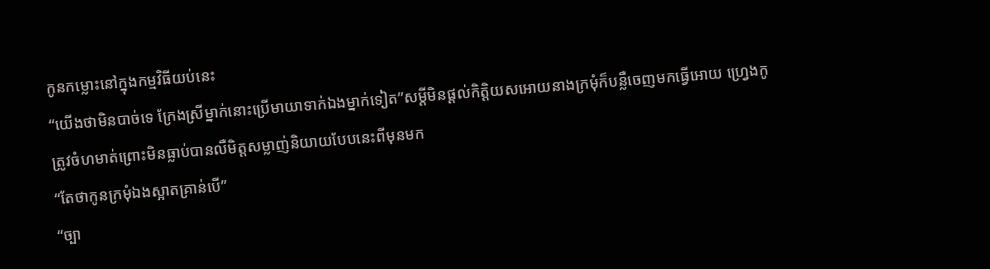កូនកម្លោះនៅក្នុងកម្មវិធីយប់នេះ
“យើងថាមិនបាច់ទេ ក្រែងស្រីម្នាក់នោះប្រើមាយាទាក់ឯងម្នាក់ទៀត”សម្ដីមិនផ្ដល់កិត្តិយសអោយនាងក្រមុំក៏បន្លឺចេញមកធ្វើអោយ ហ្វ្រេងកូ ត្រូវចំហមាត់ព្រោះមិនធ្លាប់បានលឺមិត្តសម្លាញ់និយាយបែបនេះពីមុនមក
“តែថាកូនក្រមុំឯងស្អាតគ្រាន់បើ”
“ច្បា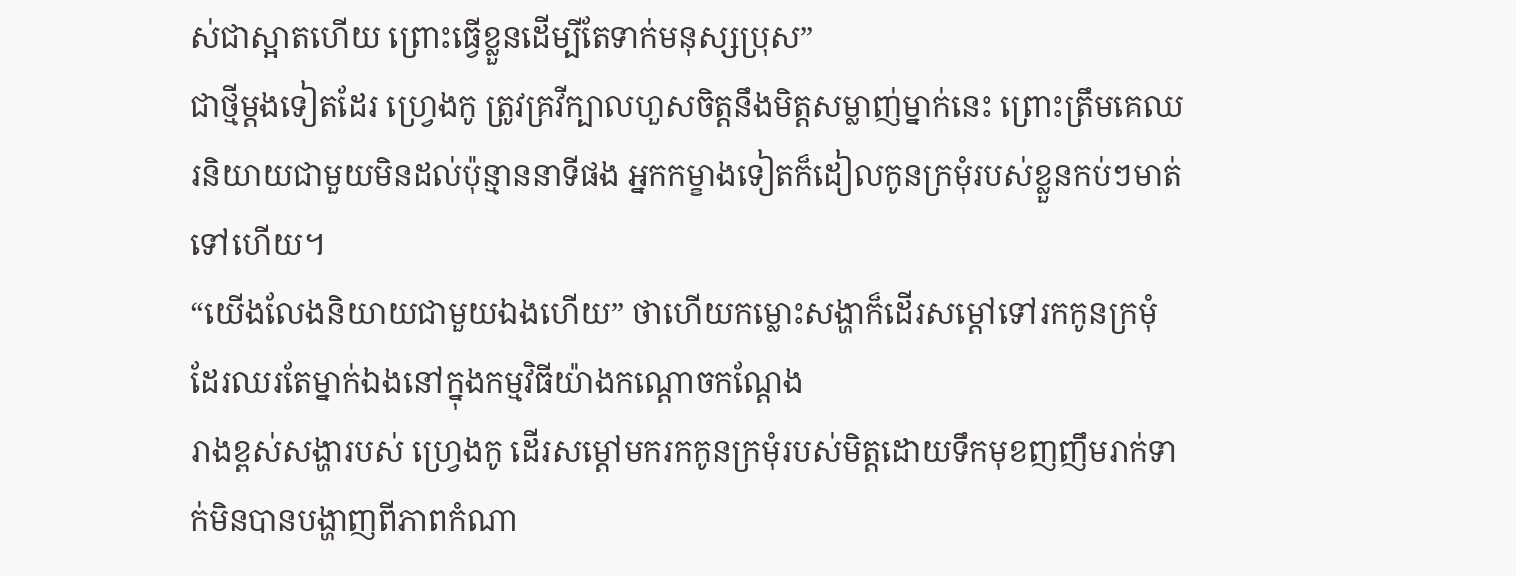ស់ជាស្អាតហើយ ព្រោះធ្វើខ្លួនដើម្បីតែទាក់មនុស្សប្រុស”
ជាថ្មីម្ដងទៀតដែរ ហ្វ្រេងកូ ត្រូវគ្រវីក្បាលហួសចិត្តនឹងមិត្តសម្លាញ់ម្នាក់នេះ ព្រោះត្រឹមគេឈរនិយាយជាមួយមិនដល់ប៉ុន្មាននាទីផង អ្នកកម្ខាងទៀតក៏ដៀលកូនក្រមុំរបស់ខ្លួនកប់ៗមាត់ទៅហើយ។
“យើងលែងនិយាយជាមួយឯងហើយ” ថាហើយកម្លោះសង្ហាក៏ដើរសម្ដៅទៅរកកូនក្រមុំដែរឈរតែម្នាក់ឯងនៅក្នុងកម្មវិធីយ៉ាងកណ្ដោចកណ្ដែង
រាងខ្ពស់សង្ហារបស់ ហ្វ្រេងកូ ដើរសម្ដៅមករកកូនក្រមុំរបស់មិត្តដោយទឹកមុខញញឹមរាក់ទាក់មិនបានបង្ហាញពីភាពកំណា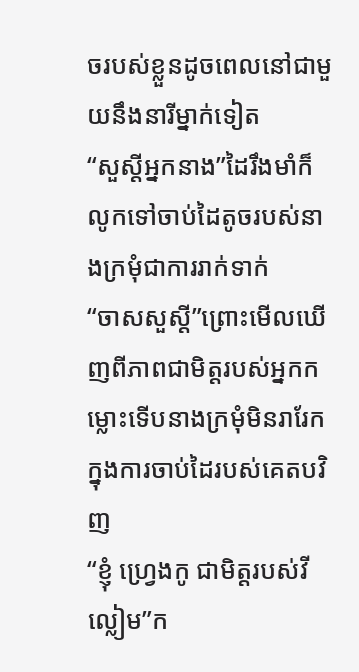ចរបស់ខ្លួនដូចពេលនៅជាមួយនឹងនារីម្នាក់ទៀត
“សួស្ដីអ្នកនាង”ដៃរឹងមាំក៏លូកទៅចាប់ដៃតូចរបស់នាងក្រមុំជាការរាក់ទាក់
“ចាសសួស្ដី”ព្រោះមើលឃើញពីភាពជាមិត្តរបស់អ្នកកម្លោះទើបនាងក្រមុំមិនរារែកក្នុងការចាប់ដៃរបស់គេតបវិញ
“ខ្ញុំ ហ្វ្រេងកូ ជាមិត្តរបស់វីល្លៀម”ក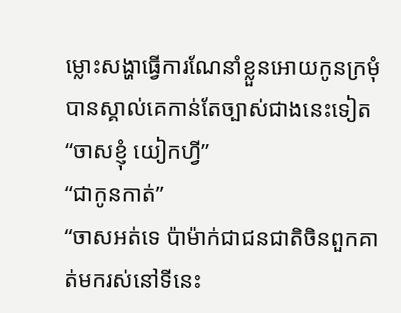ម្លោះសង្ហាធ្វើការណែនាំខ្លួនអោយកូនក្រមុំបានស្គាល់គេកាន់តែច្បាស់ជាងនេះទៀត
“ចាសខ្ញុំ យៀកហ្វី”
“ជាកូនកាត់”
“ចាសអត់ទេ ប៉ាម៉ាក់ជាជនជាតិចិនពួកគាត់មករស់នៅទីនេះ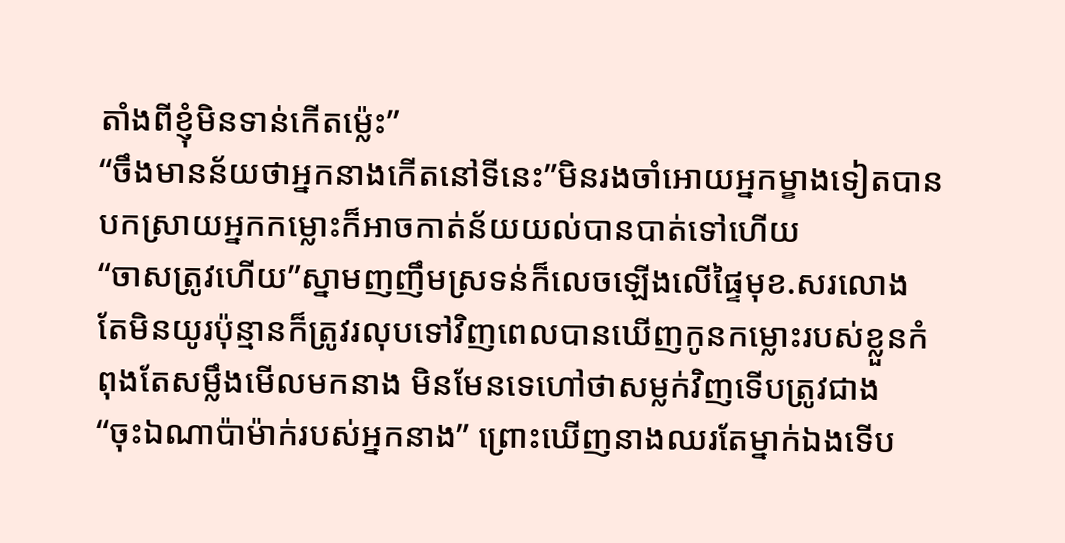តាំងពីខ្ញុំមិនទាន់កើតម្ល៉េះ”
“ចឹងមានន័យថាអ្នកនាងកើតនៅទីនេះ”មិនរងចាំអោយអ្នកម្ខាងទៀតបានបកស្រាយអ្នកកម្លោះក៏អាចកាត់ន័យយល់បានបាត់ទៅហើយ
“ចាសត្រូវហើយ”ស្នាមញញឹមស្រទន់ក៏លេចឡើងលើផ្ទៃមុខ.សរលោង តែមិនយូរប៉ុន្មានក៏ត្រូវរលុបទៅវិញពេលបានឃើញកូនកម្លោះរបស់ខ្លួនកំពុងតែសម្លឹងមើលមកនាង មិនមែនទេហៅថាសម្លក់វិញទើបត្រូវជាង
“ចុះឯណាប៉ាម៉ាក់របស់អ្នកនាង” ព្រោះឃើញនាងឈរតែម្នាក់ឯងទើប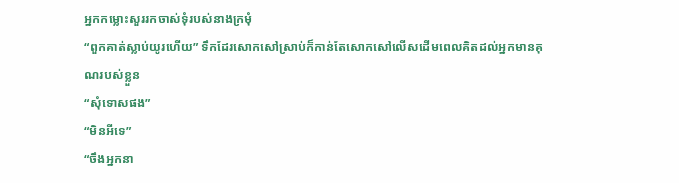អ្នកកម្លោះសួររកចាស់ទុំរបស់នាងក្រមុំ
“ពួកគាត់ស្លាប់យូរហើយ” ទឹកដែរសោកសៅស្រាប់ក៏កាន់តែសោកសៅលើសដើមពេលគិតដល់អ្នកមានគុណរបស់ខ្លួន
“សុំទោសផង”
“មិនអីទេ”
“ចឹងអ្នកនា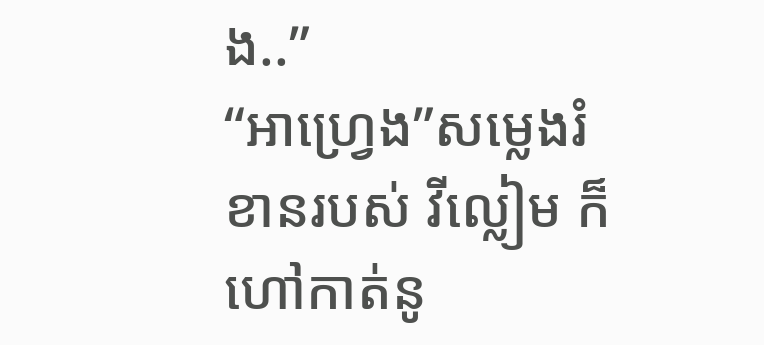ង..”
“អាហ្វ្រេង”សម្លេងរំខានរបស់ វីល្លៀម ក៏ហៅកាត់នូ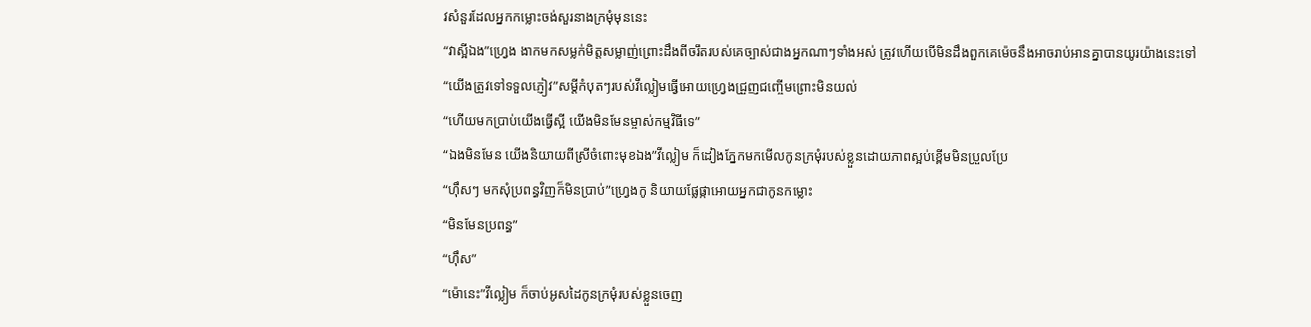វសំនួរដែលអ្នកកម្លោះចង់សួរនាងក្រមុំមុននេះ
“វាស្អីឯង”ហ្វ្រេង ងាកមកសម្លក់មិត្តសម្លាញ់ព្រោះដឹងពីចរឹតរបស់គេច្បាស់ជាងអ្នកណាៗទាំងអស់ ត្រូវហើយបើមិនដឹងពួកគេម៉េចនឹងអាចរាប់អានគ្នាបានយូរយ៉ាងនេះទៅ
“យើងត្រូវទៅទទួលភ្ញៀវ”សម្ដីកំបុតៗរបស់វីល្លៀមធ្វើអោយហ្វ្រេងជ្រួញជញ្ចើមព្រោះមិនយល់
“ហើយមកប្រាប់យើងធ្វើស្អី យើងមិនមែនម្ចាស់កម្មវិធីទេ”
“ឯងមិនមែន យើងនិយាយពីស្រីចំពោះមុខឯង”វីល្លៀម ក៏ដៀងភ្នែកមកមើលកូនក្រមុំរបស់ខ្លួនដោយភាពស្អប់ខ្ពើមមិនប្រួលប្រែ
“ហ៊ឹសៗ មកសុំប្រពន្ធវិញក៏មិនប្រាប់”ហ្វ្រេងកូ និយាយផ្លែផ្កាអោយអ្នកជាកូនកម្លោះ
“មិនមែនប្រពន្ធ”
“ហ៊ឹស”
“ម៉ោនេះ”វីល្លៀម ក៏ចាប់អូសដៃកូនក្រមុំរបស់ខ្លួនចេញ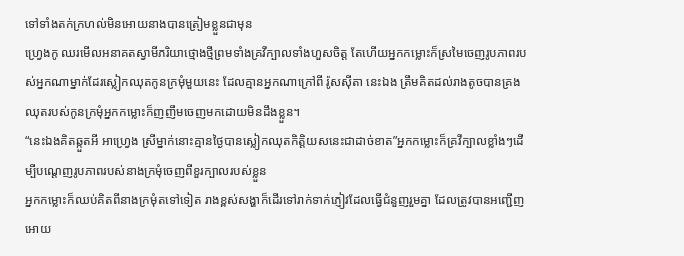ទៅទាំងតក់ក្រហល់មិនអោយនាងបានត្រៀមខ្លួនជាមុន
ហ្វ្រេងកូ ឈរមើលអនាគតស្វាមីភរិយាថ្មោងថ្មីព្រមទាំងគ្រវីក្បាលទាំងហួសចិត្ត តែហើយអ្នកកម្លោះក៏ស្រមៃចេញរូបភាពរបស់អ្នកណាម្នាក់ដែរស្លៀកឈុតកូនក្រមុំមួយនេះ ដែលគ្មានអ្នកណាក្រៅពី រ៉ូសស៊ីតា នេះឯង ត្រឹមគិតដល់រាងតូចបានគ្រងឈុតរបស់កូនក្រមុំអ្នកកម្លោះក៏ញញឹមចេញមកដោយមិនដឹងខ្លួន។
“នេះឯងគិតឆ្កួតអី អាហ្វ្រេង ស្រីម្នាក់នោះគ្មានថ្ងៃបានស្លៀកឈុតកិត្តិយសនេះជាដាច់ខាត”អ្នកកម្លោះក៏គ្រវីក្បាលខ្លាំងៗដើម្បីបណ្ដេញរូបភាពរបស់នាងក្រមុំចេញពីខួរក្បាលរបស់ខ្លួន
អ្នកកម្លោះក៏ឈប់គិតពីនាងក្រមុំតទៅទៀត រាងខ្ពស់សង្ហាក៏ដើរទៅរាក់ទាក់ភ្ញៀវដែលធ្វើជំនួញរួមគ្នា ដែលត្រូវបានអញ្ជើញអោយ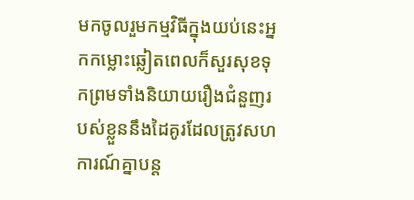មកចូលរួមកម្មវិធីក្នុងយប់នេះអ្នកកម្លោះឆ្លៀតពេលក៏សួរសុខទុកព្រមទាំងនិយាយរឿងជំនួញរបស់ខ្លួននឹងដៃគូរដែលត្រូវសហការណ៍គ្នាបន្ត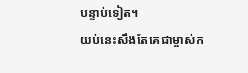បន្ទាប់ទៀត។
យប់នេះសឹងតែគេជាម្ចាស់ក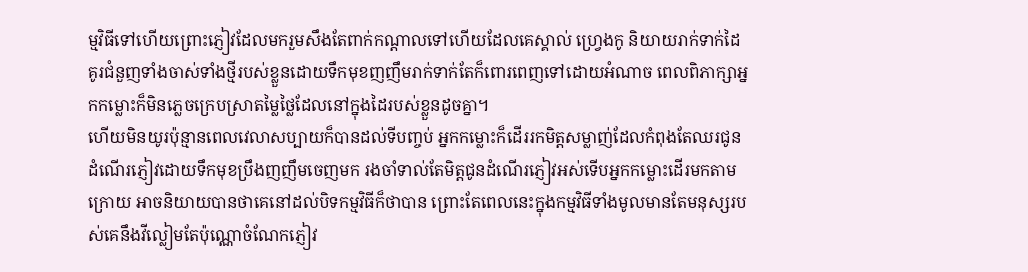ម្មវិធីទៅហើយព្រោះភ្ញៀវដែលមករួមសឹងតែពាក់កណ្ដាលទៅហើយដែលគេស្គាល់ ហ្វ្រេងកូ និយាយរាក់ទាក់ដៃគូរជំនួញទាំងចាស់ទាំងថ្មីរបស់ខ្លួនដោយទឹកមុខញញឹមរាក់ទាក់តែក៏ពោរពេញទៅដោយអំណាច ពេលពិភាក្សាអ្នកកម្លោះក៏មិនភ្លេចក្រេបស្រាតម្លៃថ្លៃដែលនៅក្នុងដៃរបស់ខ្លួនដូចគ្នា។
ហើយមិនយូរប៉ុន្មានពេលវេលាសប្បាយក៏បានដល់ទីបញ្ចប់ អ្នកកម្លោះក៏ដើររកមិត្តសម្លាញ់ដែលកំពុងតែឈរជូនដំណើរភ្ញៀវដោយទឹកមុខប្រឹងញញឹមចេញមក រងចាំទាល់តែមិត្តជូនដំណើរភ្ញៀវអស់ទើបអ្នកកម្លោះដើរមកតាមក្រោយ អាចនិយាយបានថាគេនៅដល់បិទកម្មវិធីក៏ថាបាន ព្រោះតែពេលនេះក្នុងកម្មវិធីទាំងមូលមានតែមនុស្សរបស់គេនឹងវីល្លៀមតែប៉ុណ្ណោចំណែកភ្ញៀវ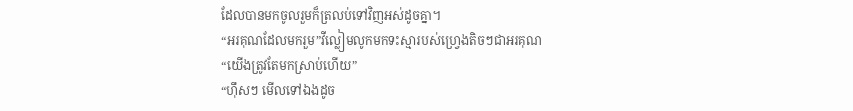ដែលបានមកចូលរួមក៏ត្រលប់ទៅវិញអស់ដូចគ្នា។
“អរគុណដែលមករួម”វីល្លៀមលូកមកទះស្មារបស់ហ្វ្រេងតិចៗជាអរគុណ
“យើងត្រូវតែមកស្រាប់ហើយ”
“ហ៊ឹសៗ មើលទៅឯងដូច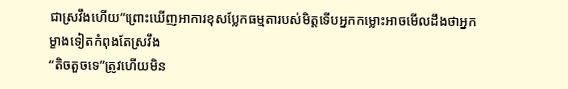ជាស្រវឹងហើយ”ព្រោះឃើញអាការខុសប្លែកធម្មតារបស់មិត្តទើបអ្នកកម្លោះអាចមើលដឹងថាអ្នកម្ខាងទៀតកំពុងតែស្រវឹង
“តិចតួចទេ”ត្រូវហើយមិន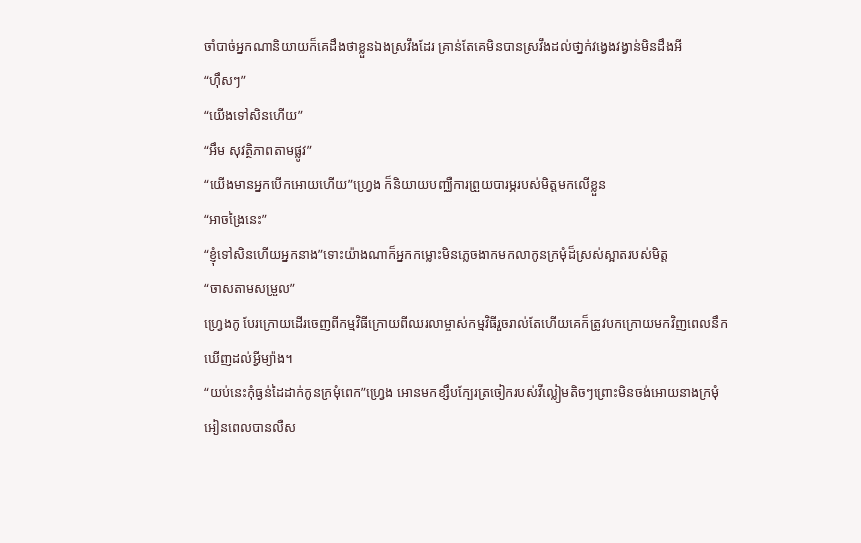ចាំបាច់អ្នកណានិយាយក៏គេដឹងថាខ្លួនឯងស្រវឹងដែរ គ្រាន់តែគេមិនបានស្រវឹងដល់ថា្នក់វង្វេងវង្វាន់មិនដឹងអី
“ហ៊ឹសៗ”
“យើងទៅសិនហើយ”
“អឹម សុវត្ថិភាពតាមផ្លូវ”
“យើងមានអ្នកបើកអោយហើយ”ហ្វ្រេង ក៏និយាយបញ្ឈឺការព្រួយបារម្ភរបស់មិត្តមកលើខ្លួន
“អាចង្រៃនេះ”
“ខ្ញុំទៅសិនហើយអ្នកនាង”ទោះយ៉ាងណាក៏អ្នកកម្លោះមិនភ្លេចងាកមកលាកូនក្រមុំដ៏ស្រស់ស្អាតរបស់មិត្ត
“ចាសតាមសម្រួល”
ហ្វ្រេងកូ បែរក្រោយដើរចេញពីកម្មវិធីក្រោយពីឈរលាម្ចាស់កម្មវិធីរួចរាល់តែហើយគេក៏ត្រូវបកក្រោយមកវិញពេលនឹកឃើញដល់អ្វីម្យ៉ាង។
“យប់នេះកុំធ្ងន់ដៃដាក់កូនក្រមុំពេក”ហ្វ្រេង អោនមកខ្សឹបក្បែរត្រចៀករបស់វីល្លៀមតិចៗព្រោះមិនចង់អោយនាងក្រមុំអៀនពេលបានលឺស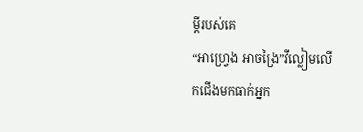ម្ដីរបស់គេ
“អាហ្រ្វេង អាចង្រៃ”វីល្លៀមលើកជើងមកធាក់អ្នក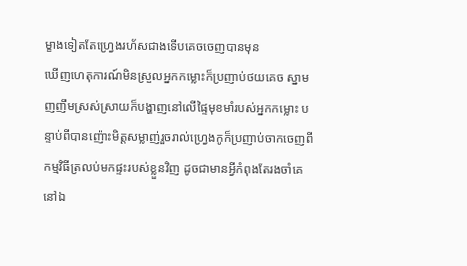ម្ខាងទៀតតែហ្វ្រេងរហ័សជាងទើបគេចចេញបានមុន
ឃើញហេតុការណ៍មិនស្រួលអ្នកកម្លោះក៏ប្រញាប់ថយគេច ស្នាមញញឹមស្រស់ស្រាយក៏បង្ហាញនៅលើផ្ទៃមុខមាំរបស់អ្នកកម្លោះ បន្ទាប់ពីបានញ៉ោះមិត្តសម្លាញ់រួចរាល់ហ្វ្រេងកូក៏ប្រញាប់ចាកចេញពីកម្មវិធីត្រលប់មកផ្ទះរបស់ខ្លួនវិញ ដូចជាមានអ្វីកំពុងតែរងចាំគេនៅឯ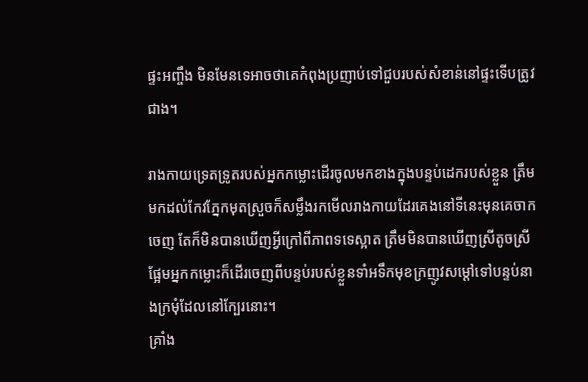ផ្ទះអញ្ចឹង មិនមែនទេអាចថាគេកំពុងប្រញាប់ទៅជួបរបស់សំខាន់នៅផ្ទះទើបត្រូវជាង។

រាងកាយទ្រេតទ្រូតរបស់អ្នកកម្លោះដើរចូលមកខាងក្នុងបន្ទប់ដេករបស់ខ្លួន ត្រឹមមកដល់កែវភ្នែកមុតស្រួចក៏សម្លឹងរកមើលរាងកាយដែរគេងនៅទីនេះមុនគេចាកចេញ តែក៏មិនបានឃើញអ្វីក្រៅពីភាពទទេស្អាត ត្រឹមមិនបានឃើញស្រីតូចស្រីផ្អែមអ្នកកម្លោះក៏ដើរចេញពីបន្ទប់របស់ខ្លួនទាំអទឹកមុខក្រញូវសម្ដៅទៅបន្ទប់នាងក្រមុំដែលនៅក្បែរនោះ។
គ្រាំង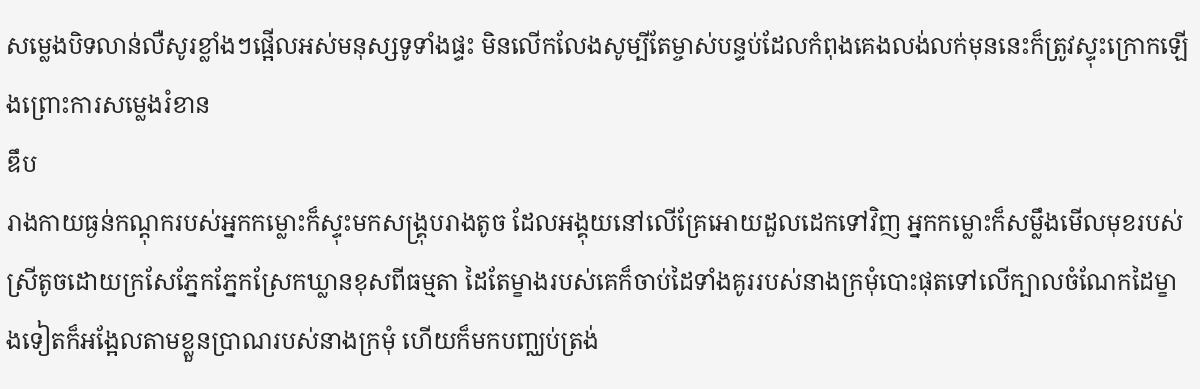សម្លេងបិទលាន់លឺសូរខ្លាំងៗផ្អើលអស់មនុស្សទូទាំងផ្ទះ មិនលើកលែងសូម្បីតែម្ចាស់បន្ទប់ដែលកំពុងគេងលង់លក់មុននេះក៏ត្រូវស្ទុះក្រោកឡើងព្រោះការសម្លេងរំខាន
ឌឹប
រាងកាយធ្ងន់កណ្ដុករបស់អ្នកកម្លោះក៏ស្ទុះមកសង្គ្រុបរាងតូច ដែលអង្គុយនៅលើគ្រែអោយដួលដេកទៅវិញ អ្នកកម្លោះក៏សម្លឹងមើលមុខរបស់ស្រីតូចដោយក្រសែភ្នែកភ្នែកស្រែកឃ្លានខុសពីធម្មតា ដៃតែម្ខាងរបស់គេក៏ចាប់ដៃទាំងគូររបស់នាងក្រមុំបោះផុតទៅលើក្បាលចំណែកដៃម្ខាងទៀតក៏អង្អែលតាមខ្លួនប្រាណរបស់នាងក្រមុំ ហើយក៏មកបញ្ឈប់ត្រង់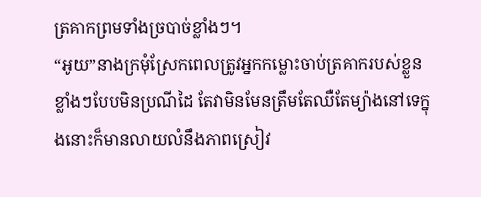ត្រគាកព្រមទាំងច្របាច់ខ្លាំងៗ។
“អូយ”នាងក្រមុំស្រែកពេលត្រូវអ្នកកម្លោះចាប់ត្រគាករបស់ខ្លួនខ្លាំងៗបែបមិនប្រណីដៃ តែវាមិនមែនត្រឹមតែឈឺតែម្យ៉ាងនៅទេក្នុងនោះក៏មានលាយលំនឹងភាពស្រៀវ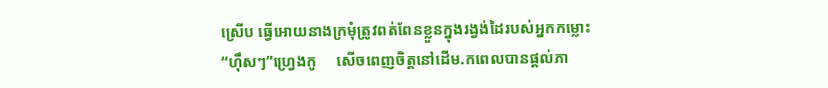ស្រើប ធ្វើអោយនាងក្រមុំត្រូវពត់ពែនខ្លួនក្នុងរង្វង់ដៃរបស់អ្នកកម្លោះ
“ហ៊ឹសៗ”ហ្វ្រេងកូ     សើចពេញចិត្តនៅដើម.កពេលបានផ្ដល់ភា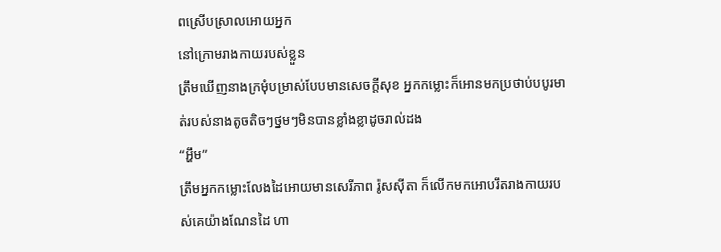ពស្រើបស្រាលអោយអ្នក
នៅក្រោមរាងកាយរបស់ខ្លួន
ត្រឹមឃើញនាងក្រមុំបម្រាស់បែបមានសេចក្ដីសុខ អ្នកកម្លោះក៏អោនមកប្រថាប់បបូរមាត់របស់នាងតូចតិចៗថ្នមៗមិនបានខ្លាំងខ្លាដូចរាល់ដង
“អ្ហឹម”
ត្រឹមអ្នកកម្លោះលែងដៃអោយមានសេរីភាព រ៉ូសស៊ីតា ក៏លើកមកអោបរឹតរាងកាយរបស់គេយ៉ាងណែនដៃ ហា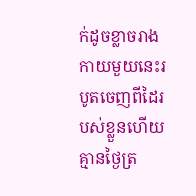ក់ដូចខ្លាចរាងកាយមួយនេះរបូតចេញពីដៃរបស់ខ្លួនហើយគ្មានថ្ងៃត្រ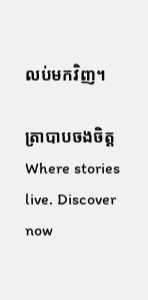លប់មកវិញ។

ត្រាបាបចងចិត្តWhere stories live. Discover now